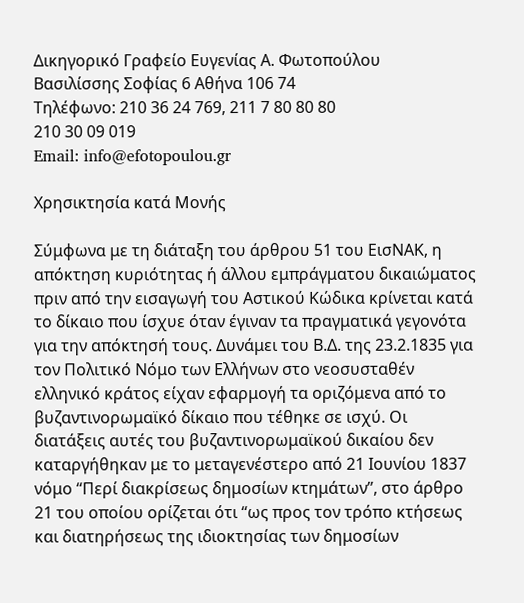Δικηγορικό Γραφείο Ευγενίας Α. Φωτοπούλου
Βασιλίσσης Σοφίας 6 Αθήνα 106 74
Τηλέφωνο: 210 36 24 769, 211 7 80 80 80
210 30 09 019
Email: info@efotopoulou.gr

Χρησικτησία κατά Μονής

Σύμφωνα με τη διάταξη του άρθρου 51 του ΕισΝΑΚ, η απόκτηση κυριότητας ή άλλου εμπράγματου δικαιώματος πριν από την εισαγωγή του Αστικού Κώδικα κρίνεται κατά το δίκαιο που ίσχυε όταν έγιναν τα πραγματικά γεγονότα για την απόκτησή τους. Δυνάμει του Β.Δ. της 23.2.1835 για τον Πολιτικό Νόμο των Ελλήνων στο νεοσυσταθέν ελληνικό κράτος είχαν εφαρμογή τα οριζόμενα από το βυζαντινορωμαϊκό δίκαιο που τέθηκε σε ισχύ. Οι διατάξεις αυτές του βυζαντινορωμαϊκού δικαίου δεν καταργήθηκαν με το μεταγενέστερο από 21 Ιουνίου 1837 νόμο “Περί διακρίσεως δημοσίων κτημάτων”, στο άρθρο 21 του οποίου ορίζεται ότι “ως προς τον τρόπο κτήσεως και διατηρήσεως της ιδιοκτησίας των δημοσίων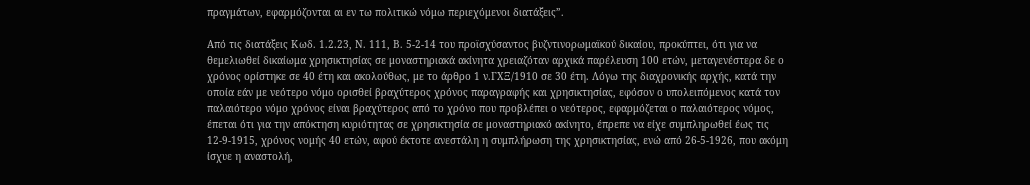πραγμάτων, εφαρμόζονται αι εν τω πολιτικώ νόμω περιεχόμενοι διατάξεις”.

Από τις διατάξεις Κωδ. 1.2.23, Ν. 111, Β. 5-2-14 του προϊσχύσαντος βυζντινορωμαϊκού δικαίου, προκύπτει, ότι για να θεμελιωθεί δικαίωμα χρησικτησίας σε μοναστηριακά ακίνητα χρειαζόταν αρχικά παρέλευση 100 ετών, μεταγενέστερα δε ο χρόνος ορίστηκε σε 40 έτη και ακολούθως, με το άρθρο 1 ν.ΓΧΞ/1910 σε 30 έτη. Λόγω της διαχρονικής αρχής, κατά την οποία εάν με νεότερο νόμο ορισθεί βραχύτερος χρόνος παραγραφής και χρησικτησίας, εφόσον ο υπολειπόμενος κατά τον παλαιότερο νόμο χρόνος είναι βραχύτερος από το χρόνο που προβλέπει ο νεότερος, εφαρμόζεται ο παλαιότερος νόμος, έπεται ότι για την απόκτηση κυριότητας σε χρησικτησία σε μοναστηριακό ακίνητο, έπρεπε να είχε συμπληρωθεί έως τις 12-9-1915, χρόνος νομής 40 ετών, αφού έκτοτε ανεστάλη η συμπλήρωση της χρησικτησίας, ενώ από 26-5-1926, που ακόμη ίσχυε η αναστολή,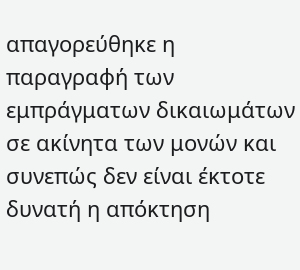απαγορεύθηκε η παραγραφή των εμπράγματων δικαιωμάτων σε ακίνητα των μονών και συνεπώς δεν είναι έκτοτε δυνατή η απόκτηση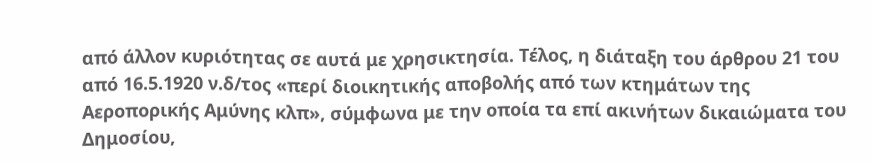από άλλον κυριότητας σε αυτά με χρησικτησία. Τέλος, η διάταξη του άρθρου 21 του από 16.5.1920 ν.δ/τος «περί διοικητικής αποβολής από των κτημάτων της Αεροπορικής Αμύνης κλπ», σύμφωνα με την οποία τα επί ακινήτων δικαιώματα του Δημοσίου,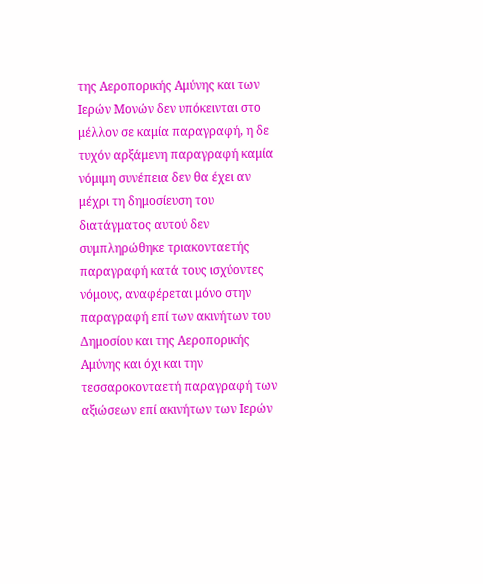της Αεροπορικής Αμύνης και των Ιερών Μονών δεν υπόκεινται στο μέλλον σε καμία παραγραφή, η δε τυχόν αρξάμενη παραγραφή καμία νόμιμη συνέπεια δεν θα έχει αν μέχρι τη δημοσίευση του διατάγματος αυτού δεν συμπληρώθηκε τριακονταετής παραγραφή κατά τους ισχύοντες νόμους, αναφέρεται μόνο στην παραγραφή επί των ακινήτων του Δημοσίου και της Αεροπορικής Αμύνης και όχι και την τεσσαροκονταετή παραγραφή των αξιώσεων επί ακινήτων των Ιερών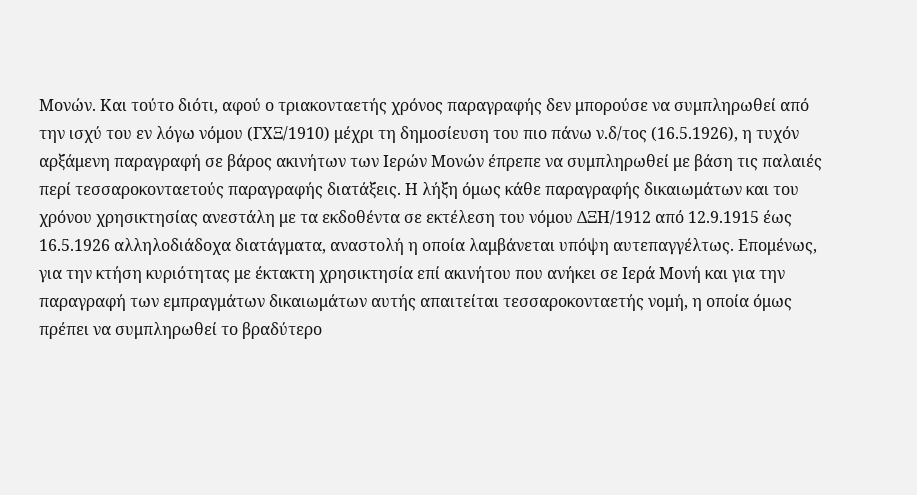Μονών. Και τούτο διότι, αφού ο τριακονταετής χρόνος παραγραφής δεν μπορούσε να συμπληρωθεί από την ισχύ του εν λόγω νόμου (ΓΧΞ/1910) μέχρι τη δημοσίευση του πιο πάνω ν.δ/τος (16.5.1926), η τυχόν αρξάμενη παραγραφή σε βάρος ακινήτων των Ιερών Μονών έπρεπε να συμπληρωθεί με βάση τις παλαιές περί τεσσαροκονταετούς παραγραφής διατάξεις. Η λήξη όμως κάθε παραγραφής δικαιωμάτων και του χρόνου χρησικτησίας ανεστάλη με τα εκδοθέντα σε εκτέλεση του νόμου ΔΞΗ/1912 από 12.9.1915 έως 16.5.1926 αλληλοδιάδοχα διατάγματα, αναστολή η οποία λαμβάνεται υπόψη αυτεπαγγέλτως. Επομένως, για την κτήση κυριότητας με έκτακτη χρησικτησία επί ακινήτου που ανήκει σε Ιερά Μονή και για την παραγραφή των εμπραγμάτων δικαιωμάτων αυτής απαιτείται τεσσαροκονταετής νομή, η οποία όμως πρέπει να συμπληρωθεί το βραδύτερο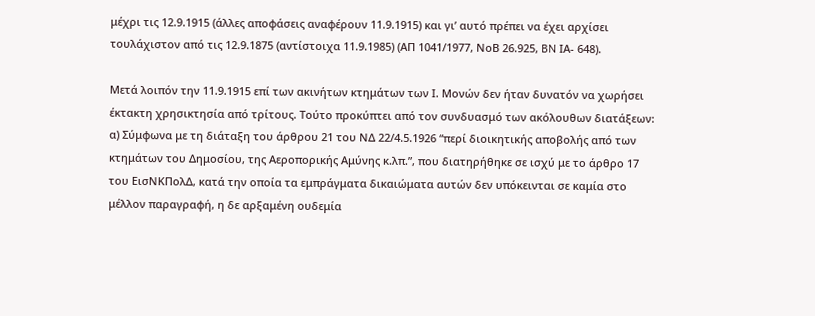μέχρι τις 12.9.1915 (άλλες αποφάσεις αναφέρουν 11.9.1915) και γι’ αυτό πρέπει να έχει αρχίσει τουλάχιστον από τις 12.9.1875 (αντίστοιχα 11.9.1985) (ΑΠ 1041/1977, ΝοΒ 26.925, BN ΙΑ- 648).

Μετά λοιπόν την 11.9.1915 επί των ακινήτων κτημάτων των Ι. Μονών δεν ήταν δυνατόν να χωρήσει έκτακτη χρησικτησία από τρίτους. Τούτο προκύπτει από τον συνδυασμό των ακόλουθων διατάξεων: α) Σύμφωνα με τη διάταξη του άρθρου 21 του ΝΔ 22/4.5.1926 “περί διοικητικής αποβολής από των κτημάτων του Δημοσίου, της Αεροπορικής Αμύνης κ.λπ.”, που διατηρήθηκε σε ισχύ με το άρθρο 17 του ΕισΝΚΠολΔ, κατά την οποία τα εμπράγματα δικαιώματα αυτών δεν υπόκεινται σε καμία στο μέλλον παραγραφή, η δε αρξαμένη ουδεμία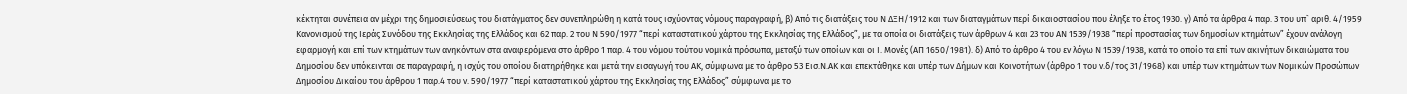κέκτηται συνέπεια αν μέχρι της δημοσιεύσεως του διατάγματος δεν συνεπληρώθη η κατά τους ισχύοντας νόμους παραγραφή, β) Από τις διατάξεις του Ν ΔΞΗ/1912 και των διαταγμάτων περί δικαιοστασίου που έληξε το έτος 1930. γ) Από τα άρθρα 4 παρ. 3 του υπ` αριθ. 4/1959 Κανονισμού της Ιεράς Συνόδου της Εκκλησίας της Ελλάδος και 62 παρ. 2 του Ν 590/1977 “περί καταστατικού χάρτου της Εκκλησίας της Ελλάδος”, με τα οποία οι διατάξεις των άρθρων 4 και 23 του ΑΝ 1539/1938 “περί προστασίας των δημοσίων κτημάτων” έχουν ανάλογη εφαρμογή και επί των κτημάτων των ανηκόντων στα αναφερόμενα στο άρθρο 1 παρ. 4 του νόμου τούτου νομικά πρόσωπα, μεταξύ των οποίων και οι Ι. Μονές (ΑΠ 1650/1981). δ) Από το άρθρο 4 του εν λόγω Ν 1539/1938, κατά το οποίο τα επί των ακινήτων δικαιώματα του Δημοσίου δεν υπόκεινται σε παραγραφή, η ισχύς του οποίου διατηρήθηκε και μετά την εισαγωγή του ΑΚ, σύμφωνα με το άρθρο 53 Εισ.Ν.ΑΚ και επεκτάθηκε και υπέρ των Δήμων και Κοινοτήτων (άρθρο 1 του ν.δ/τος 31/1968) και υπέρ των κτημάτων των Νομικών Προσώπων Δημοσίου Δικαίου του άρθρου 1 παρ.4 του ν. 590/1977 “περί καταστατικού χάρτου της Εκκλησίας της Ελλάδος” σύμφωνα με το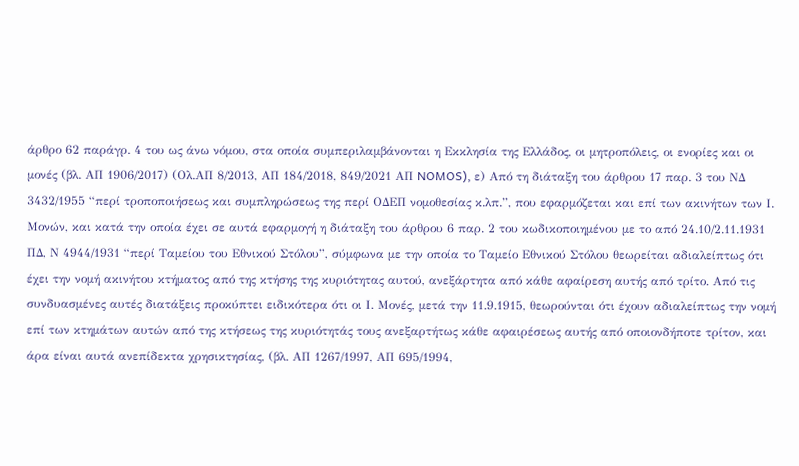άρθρο 62 παράγρ. 4 του ως άνω νόμου, στα οποία συμπεριλαμβάνονται η Εκκλησία της Ελλάδος, οι μητροπόλεις, οι ενορίες και οι μονές (βλ. ΑΠ 1906/2017) (Ολ.ΑΠ 8/2013, ΑΠ 184/2018, 849/2021 ΑΠ NOMOS), ε) Από τη διάταξη του άρθρου 17 παρ. 3 του ΝΔ 3432/1955 “περί τροποποιήσεως και συμπληρώσεως της περί ΟΔΕΠ νομοθεσίας κ.λπ.”, που εφαρμόζεται και επί των ακινήτων των Ι. Μονών, και κατά την οποία έχει σε αυτά εφαρμογή η διάταξη του άρθρου 6 παρ. 2 του κωδικοποιημένου με το από 24.10/2.11.1931 ΠΔ, Ν 4944/1931 “περί Ταμείου του Εθνικού Στόλου”, σύμφωνα με την οποία το Ταμείο Εθνικού Στόλου θεωρείται αδιαλείπτως ότι έχει την νομή ακινήτου κτήματος από της κτήσης της κυριότητας αυτού, ανεξάρτητα από κάθε αφαίρεση αυτής από τρίτο. Από τις συνδυασμένες αυτές διατάξεις προκύπτει ειδικότερα ότι οι Ι. Μονές, μετά την 11.9.1915, θεωρούνται ότι έχουν αδιαλείπτως την νομή επί των κτημάτων αυτών από της κτήσεως της κυριότητάς τους ανεξαρτήτως κάθε αφαιρέσεως αυτής από οποιονδήποτε τρίτον, και άρα είναι αυτά ανεπίδεκτα χρησικτησίας, (βλ. ΑΠ 1267/1997, ΑΠ 695/1994,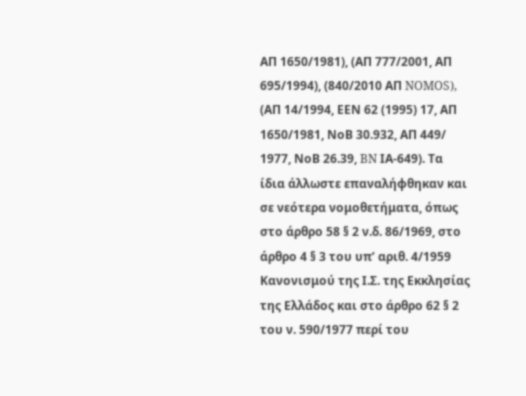ΑΠ 1650/1981), (ΑΠ 777/2001, ΑΠ 695/1994), (840/2010 ΑΠ NOMOS), (ΑΠ 14/1994, ΕΕΝ 62 (1995) 17, ΑΠ 1650/1981, ΝοΒ 30.932, ΑΠ 449/ 1977, ΝοΒ 26.39, BN ΙΑ-649). Τα ίδια άλλωστε επαναλήφθηκαν και σε νεότερα νομοθετήματα, όπως στο άρθρο 58 § 2 ν.δ. 86/1969, στο άρθρο 4 § 3 του υπ’ αριθ. 4/1959 Κανονισμού της Ι.Σ. της Εκκλησίας της Ελλάδος και στο άρθρο 62 § 2 του ν. 590/1977 περί του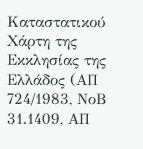Καταστατικού Χάρτη της Εκκλησίας της Ελλάδος (ΑΠ 724/1983, ΝοΒ 31.1409, ΑΠ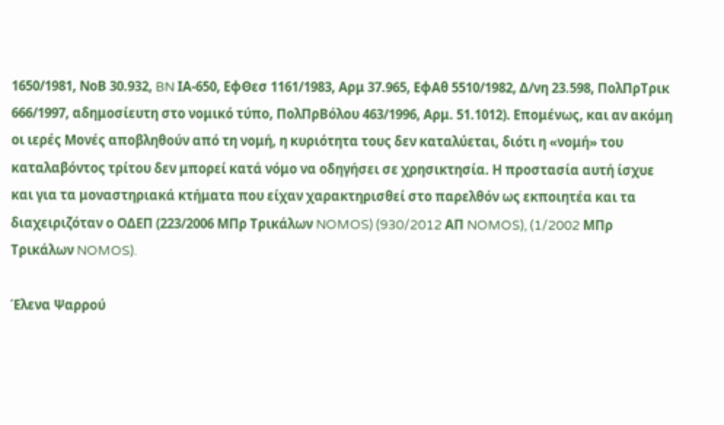1650/1981, ΝοΒ 30.932, BN ΙΑ-650, ΕφΘεσ 1161/1983, Αρμ 37.965, ΕφΑθ 5510/1982, Δ/νη 23.598, ΠολΠρΤρικ 666/1997, αδημοσίευτη στο νομικό τύπο, ΠολΠρΒόλου 463/1996, Αρμ. 51.1012). Επομένως, και αν ακόμη οι ιερές Μονές αποβληθούν από τη νομή, η κυριότητα τους δεν καταλύεται, διότι η «νομή» του καταλαβόντος τρίτου δεν μπορεί κατά νόμο να οδηγήσει σε χρησικτησία. Η προστασία αυτή ίσχυε και για τα μοναστηριακά κτήματα που είχαν χαρακτηρισθεί στο παρελθόν ως εκποιητέα και τα διαχειριζόταν ο ΟΔΕΠ (223/2006 ΜΠρ Τρικάλων NOMOS) (930/2012 ΑΠ NOMOS), (1/2002 ΜΠρ Τρικάλων NOMOS).

Έλενα Ψαρρού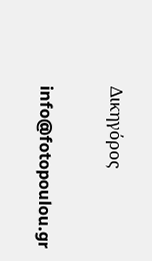Δικηγόρος

info@fotopoulou.gr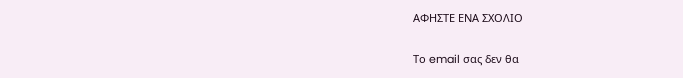ΑΦΗΣΤΕ ΕΝΑ ΣΧΟΛΙΟ

Το email σας δεν θα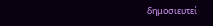δημοσιευτεί